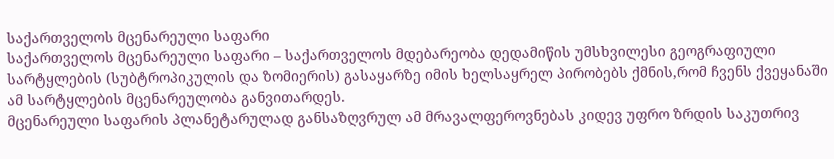საქართველოს მცენარეული საფარი
საქართველოს მცენარეული საფარი – საქართველოს მდებარეობა დედამიწის უმსხვილესი გეოგრაფიული სარტყლების (სუბტროპიკულის და ზომიერის) გასაყარზე იმის ხელსაყრელ პირობებს ქმნის,რომ ჩვენს ქვეყანაში ამ სარტყლების მცენარეულობა განვითარდეს.
მცენარეული საფარის პლანეტარულად განსაზღვრულ ამ მრავალფეროვნებას კიდევ უფრო ზრდის საკუთრივ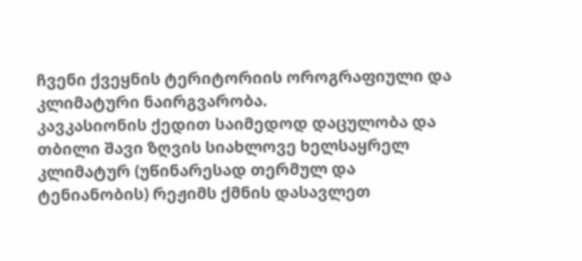ჩვენი ქვეყნის ტერიტორიის ოროგრაფიული და კლიმატური ნაირგვარობა.
კავკასიონის ქედით საიმედოდ დაცულობა და თბილი შავი ზღვის სიახლოვე ხელსაყრელ კლიმატურ (უწინარესად თერმულ და ტენიანობის) რეჟიმს ქმნის დასავლეთ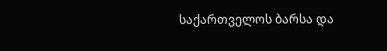საქართველოს ბარსა და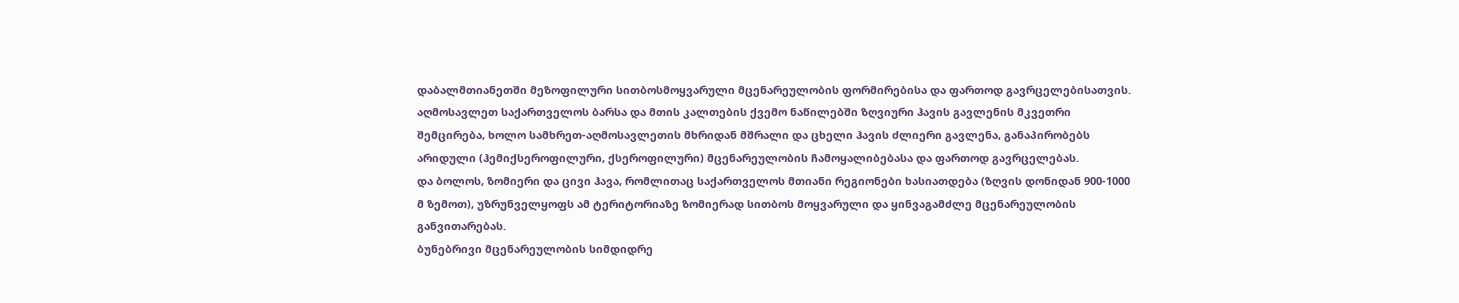დაბალმთიანეთში მეზოფილური სითბოსმოყვარული მცენარეულობის ფორმირებისა და ფართოდ გავრცელებისათვის.
აღმოსავლეთ საქართველოს ბარსა და მთის კალთების ქვემო ნაწილებში ზღვიური ჰავის გავლენის მკვეთრი შემცირება, ხოლო სამხრეთ-აღმოსავლეთის მხრიდან მშრალი და ცხელი ჰავის ძლიერი გავლენა, განაპირობებს არიდული (ჰემიქსეროფილური, ქსეროფილური) მცენარეულობის ჩამოყალიბებასა და ფართოდ გავრცელებას.
და ბოლოს, ზომიერი და ცივი ჰავა, რომლითაც საქართველოს მთიანი რეგიონები ხასიათდება (ზღვის დონიდან 900-1000 მ ზემოთ), უზრუნველყოფს ამ ტერიტორიაზე ზომიერად სითბოს მოყვარული და ყინვაგამძლე მცენარეულობის განვითარებას.
ბუნებრივი მცენარეულობის სიმდიდრე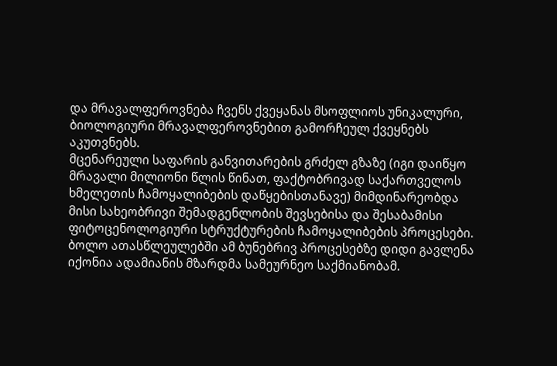და მრავალფეროვნება ჩვენს ქვეყანას მსოფლიოს უნიკალური, ბიოლოგიური მრავალფეროვნებით გამორჩეულ ქვეყნებს აკუთვნებს.
მცენარეული საფარის განვითარების გრძელ გზაზე (იგი დაიწყო მრავალი მილიონი წლის წინათ, ფაქტობრივად საქართველოს ხმელეთის ჩამოყალიბების დაწყებისთანავე) მიმდინარეობდა მისი სახეობრივი შემადგენლობის შევსებისა და შესაბამისი ფიტოცენოლოგიური სტრუქტურების ჩამოყალიბების პროცესები. ბოლო ათასწლეულებში ამ ბუნებრივ პროცესებზე დიდი გავლენა იქონია ადამიანის მზარდმა სამეურნეო საქმიანობამ.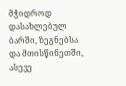მჭიდროდ დასახლებულ ბარში, ზეგნებსა და მთისწინეთში, ასევე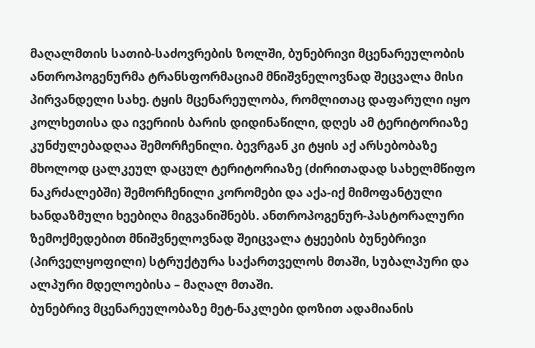მაღალმთის სათიბ-საძოვრების ზოლში, ბუნებრივი მცენარეულობის ანთროპოგენურმა ტრანსფორმაციამ მნიშვნელოვნად შეცვალა მისი პირვანდელი სახე. ტყის მცენარეულობა, რომლითაც დაფარული იყო კოლხეთისა და ივერიის ბარის დიდინაწილი, დღეს ამ ტერიტორიაზე კუნძულებადღაა შემორჩენილი. ბევრგან კი ტყის აქ არსებობაზე მხოლოდ ცალკეულ დაცულ ტერიტორიაზე (ძირითადად სახელმწიფო ნაკრძალებში) შემორჩენილი კორომები და აქა-იქ მიმოფანტული ხანდაზმული ხეებიღა მიგვანიშნებს. ანთროპოგენურ-პასტორალური ზემოქმედებით მნიშვნელოვნად შეიცვალა ტყეების ბუნებრივი (პირველყოფილი) სტრუქტურა საქართველოს მთაში, სუბალპური და ალპური მდელოებისა – მაღალ მთაში.
ბუნებრივ მცენარეულობაზე მეტ-ნაკლები დოზით ადამიანის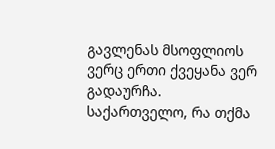გავლენას მსოფლიოს ვერც ერთი ქვეყანა ვერ გადაურჩა. საქართველო, რა თქმა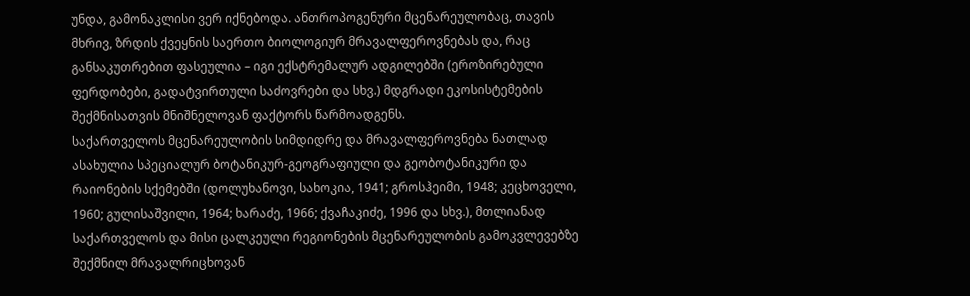უნდა, გამონაკლისი ვერ იქნებოდა. ანთროპოგენური მცენარეულობაც, თავის მხრივ, ზრდის ქვეყნის საერთო ბიოლოგიურ მრავალფეროვნებას და, რაც განსაკუთრებით ფასეულია – იგი ექსტრემალურ ადგილებში (ეროზირებული ფერდობები, გადატვირთული საძოვრები და სხვ.) მდგრადი ეკოსისტემების შექმნისათვის მნიშნელოვან ფაქტორს წარმოადგენს.
საქართველოს მცენარეულობის სიმდიდრე და მრავალფეროვნება ნათლად ასახულია სპეციალურ ბოტანიკურ-გეოგრაფიული და გეობოტანიკური და რაიონების სქემებში (დოლუხანოვი, სახოკია, 1941; გროსჰეიმი, 1948; კეცხოველი, 1960; გულისაშვილი, 1964; ხარაძე, 1966; ქვაჩაკიძე, 1996 და სხვ.), მთლიანად საქართველოს და მისი ცალკეული რეგიონების მცენარეულობის გამოკვლევებზე შექმნილ მრავალრიცხოვან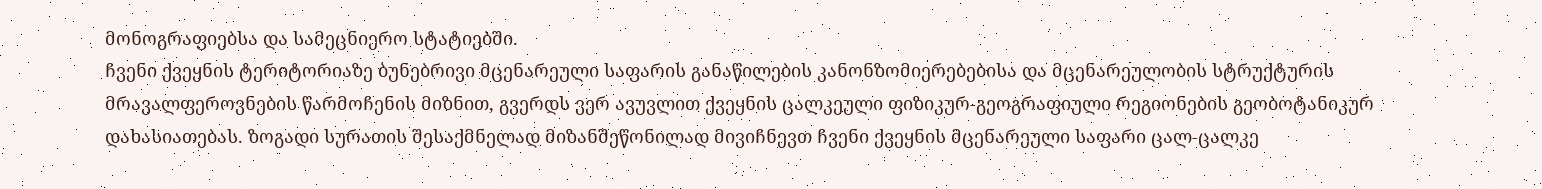მონოგრაფიებსა და სამეცნიერო სტატიებში.
ჩვენი ქვეყნის ტერიტორიაზე ბუნებრივი მცენარეული საფარის განაწილების კანონზომიერებებისა და მცენარეულობის სტრუქტურის მრავალფეროვნების წარმოჩენის მიზნით, გვერდს ვერ ავუვლით ქვეყნის ცალკეული ფიზიკურ-გეოგრაფიული რეგიონების გეობოტანიკურ დახასიათებას. ზოგადი სურათის შესაქმნელად მიზანშეწონილად მივიჩნევთ ჩვენი ქვეყნის მცენარეული საფარი ცალ-ცალკე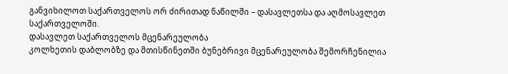განვიხილოთ საქართველოს ორ ძირითად ნაწილში – დასავლეთსა და აღმოსავლეთ საქართველოში.
დასავლეთ საქართველოს მცენარეულობა
კოლხეთის დაბლობზე და მთისწინეთში ბუნებრივი მცენარეულობა შემორჩენილია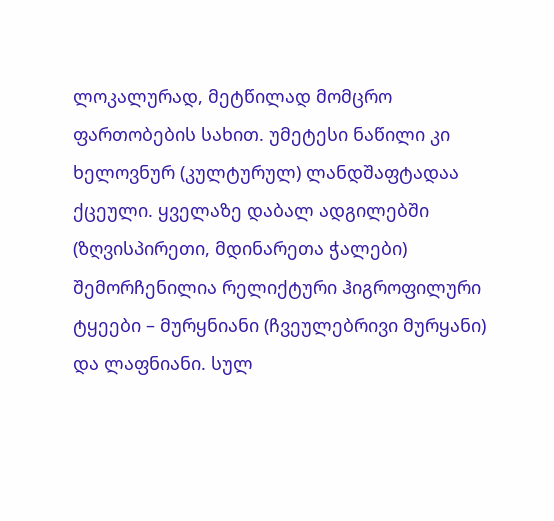ლოკალურად, მეტწილად მომცრო ფართობების სახით. უმეტესი ნაწილი კი ხელოვნურ (კულტურულ) ლანდშაფტადაა ქცეული. ყველაზე დაბალ ადგილებში (ზღვისპირეთი, მდინარეთა ჭალები) შემორჩენილია რელიქტური ჰიგროფილური ტყეები – მურყნიანი (ჩვეულებრივი მურყანი) და ლაფნიანი. სულ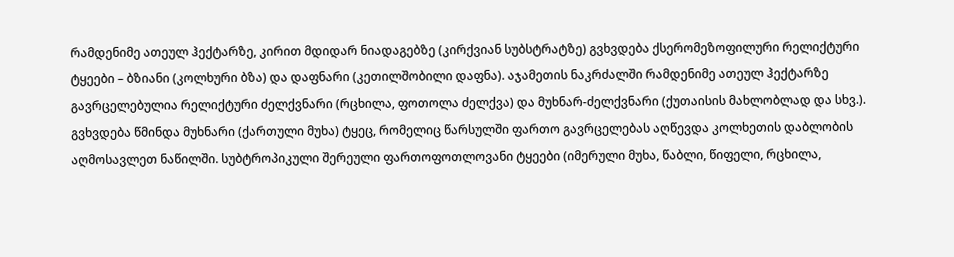რამდენიმე ათეულ ჰექტარზე, კირით მდიდარ ნიადაგებზე (კირქვიან სუბსტრატზე) გვხვდება ქსერომეზოფილური რელიქტური ტყეები – ბზიანი (კოლხური ბზა) და დაფნარი (კეთილშობილი დაფნა). აჯამეთის ნაკრძალში რამდენიმე ათეულ ჰექტარზე გავრცელებულია რელიქტური ძელქვნარი (რცხილა, ფოთოლა ძელქვა) და მუხნარ-ძელქვნარი (ქუთაისის მახლობლად და სხვ.). გვხვდება წმინდა მუხნარი (ქართული მუხა) ტყეც, რომელიც წარსულში ფართო გავრცელებას აღწევდა კოლხეთის დაბლობის აღმოსავლეთ ნაწილში. სუბტროპიკული შერეული ფართოფოთლოვანი ტყეები (იმერული მუხა, წაბლი, წიფელი, რცხილა,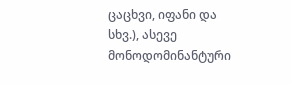ცაცხვი, იფანი და სხვ.), ასევე მონოდომინანტური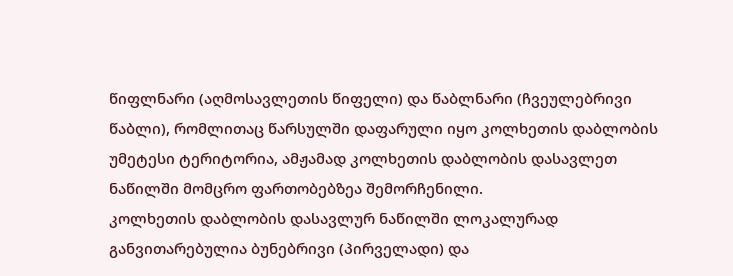წიფლნარი (აღმოსავლეთის წიფელი) და წაბლნარი (ჩვეულებრივი წაბლი), რომლითაც წარსულში დაფარული იყო კოლხეთის დაბლობის უმეტესი ტერიტორია, ამჟამად კოლხეთის დაბლობის დასავლეთ ნაწილში მომცრო ფართობებზეა შემორჩენილი.
კოლხეთის დაბლობის დასავლურ ნაწილში ლოკალურად განვითარებულია ბუნებრივი (პირველადი) და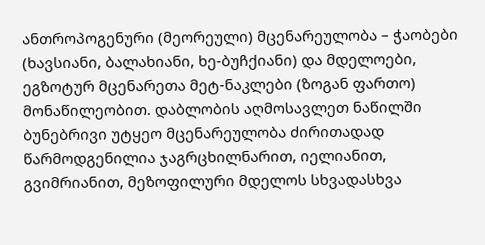ანთროპოგენური (მეორეული) მცენარეულობა – ჭაობები (ხავსიანი, ბალახიანი, ხე-ბუჩქიანი) და მდელოები, ეგზოტურ მცენარეთა მეტ-ნაკლები (ზოგან ფართო) მონაწილეობით. დაბლობის აღმოსავლეთ ნაწილში ბუნებრივი უტყეო მცენარეულობა ძირითადად წარმოდგენილია ჯაგრცხილნარით, იელიანით, გვიმრიანით, მეზოფილური მდელოს სხვადასხვა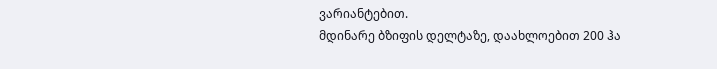ვარიანტებით.
მდინარე ბზიფის დელტაზე, დაახლოებით 200 ჰა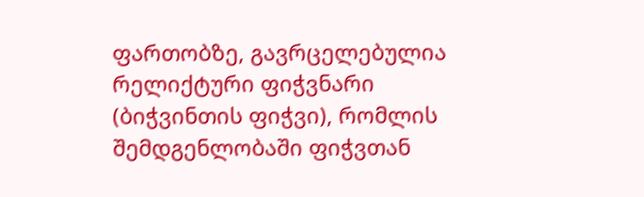ფართობზე, გავრცელებულია რელიქტური ფიჭვნარი (ბიჭვინთის ფიჭვი), რომლის შემდგენლობაში ფიჭვთან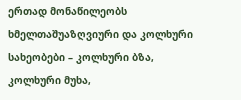ერთად მონაწილეობს ხმელთაშუაზღვიური და კოლხური სახეობები – კოლხური ბზა, კოლხური მუხა,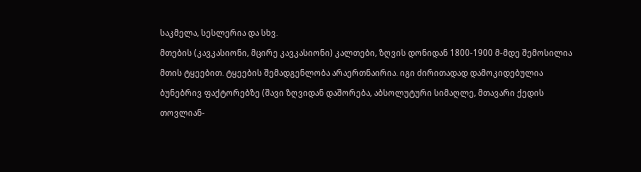საკმელა, სესლერია და სხვ.
მთების (კავკასიონი, მცირე კავკასიონი) კალთები, ზღვის დონიდან 1800-1900 მ-მდე შემოსილია მთის ტყეებით. ტყეების შემადგენლობა არაერთნაირია. იგი ძირითადად დამოკიდებულია ბუნებრივ ფაქტორებზე (შავი ზღვიდან დაშორება, აბსოლუტური სიმაღლე, მთავარი ქედის თოვლიან-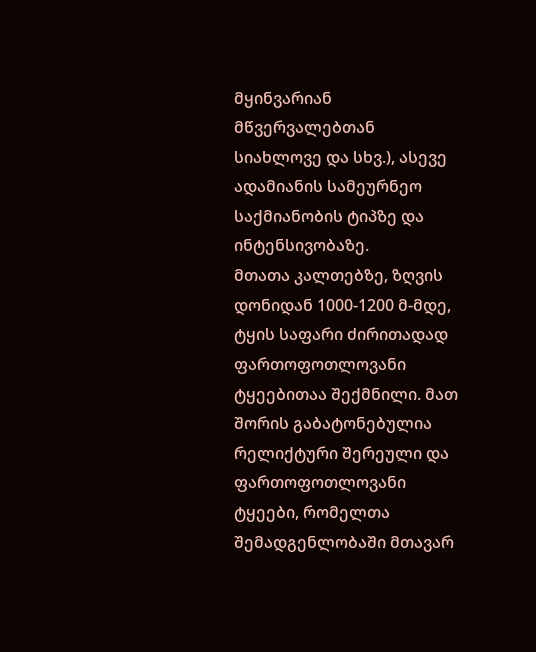მყინვარიან მწვერვალებთან სიახლოვე და სხვ.), ასევე ადამიანის სამეურნეო საქმიანობის ტიპზე და ინტენსივობაზე.
მთათა კალთებზე, ზღვის დონიდან 1000-1200 მ-მდე, ტყის საფარი ძირითადად ფართოფოთლოვანი ტყეებითაა შექმნილი. მათ შორის გაბატონებულია რელიქტური შერეული და ფართოფოთლოვანი ტყეები, რომელთა შემადგენლობაში მთავარ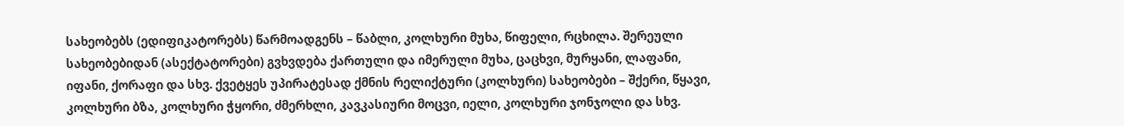სახეობებს (ედიფიკატორებს) წარმოადგენს – წაბლი, კოლხური მუხა, წიფელი, რცხილა. შერეული სახეობებიდან (ასექტატორები) გვხვდება ქართული და იმერული მუხა, ცაცხვი, მურყანი, ლაფანი, იფანი, ქორაფი და სხვ. ქვეტყეს უპირატესად ქმნის რელიქტური (კოლხური) სახეობები – შქერი, წყავი, კოლხური ბზა, კოლხური ჭყორი, ძმერხლი, კავკასიური მოცვი, იელი, კოლხური ჯონჯოლი და სხვ.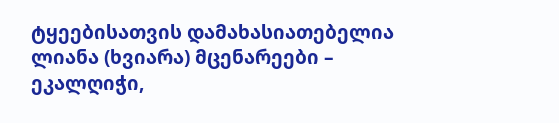ტყეებისათვის დამახასიათებელია ლიანა (ხვიარა) მცენარეები – ეკალღიჭი,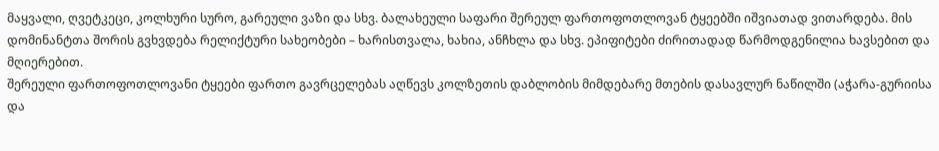მაყვალი, ღვეტკეცი, კოლხური სურო, გარეული ვაზი და სხვ. ბალახეული საფარი შერეულ ფართოფოთლოვან ტყეებში იშვიათად ვითარდება. მის დომინანტთა შორის გვხვდება რელიქტური სახეობები – ხარისთვალა, ხახია, ანჩხლა და სხვ. ეპიფიტები ძირითადად წარმოდგენილია ხავსებით და მღიერებით.
შერეული ფართოფოთლოვანი ტყეები ფართო გავრცელებას აღწევს კოლზეთის დაბლობის მიმდებარე მთების დასავლურ ნაწილში (აჭარა-გურიისა და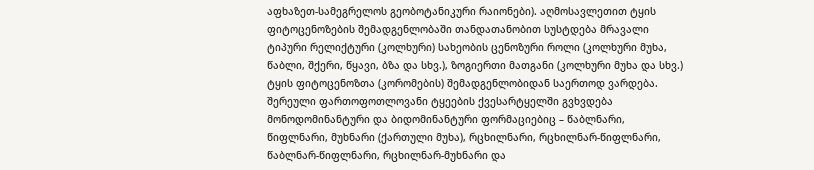აფხაზეთ-სამეგრელოს გეობოტანიკური რაიონები). აღმოსავლეთით ტყის ფიტოცენოზების შემადგენლობაში თანდათანობით სუსტდება მრავალი ტიპური რელიქტური (კოლხური) სახეობის ცენოზური როლი (კოლხური მუხა, წაბლი, შქერი, წყავი, ბზა და სხვ.), ზოგიერთი მათგანი (კოლხური მუხა და სხვ.) ტყის ფიტოცენოზთა (კორომების) შემადგენლობიდან საერთოდ ვარდება.
შერეული ფართოფოთლოვანი ტყეების ქვესარტყელში გვხვდება მონოდომინანტური და ბიდომინანტური ფორმაციებიც – წაბლნარი, წიფლნარი, მუხნარი (ქართული მუხა), რცხილნარი, რცხილნარ-წიფლნარი, წაბლნარ-წიფლნარი, რცხილნარ-მუხნარი და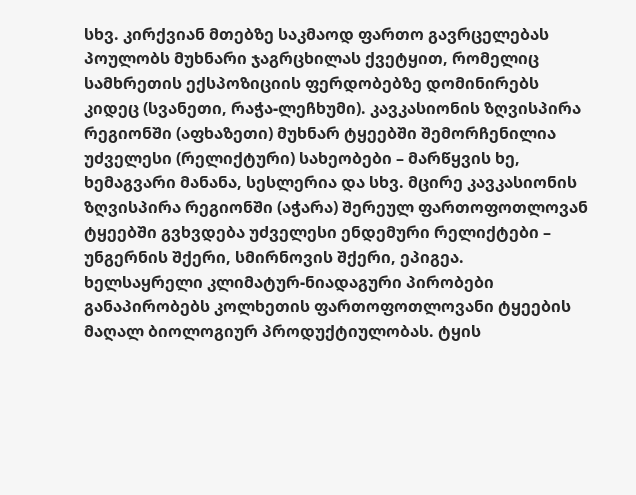სხვ. კირქვიან მთებზე საკმაოდ ფართო გავრცელებას პოულობს მუხნარი ჯაგრცხილას ქვეტყით, რომელიც სამხრეთის ექსპოზიციის ფერდობებზე დომინირებს კიდეც (სვანეთი, რაჭა-ლეჩხუმი). კავკასიონის ზღვისპირა რეგიონში (აფხაზეთი) მუხნარ ტყეებში შემორჩენილია უძველესი (რელიქტური) სახეობები – მარწყვის ხე, ხემაგვარი მანანა, სესლერია და სხვ. მცირე კავკასიონის ზღვისპირა რეგიონში (აჭარა) შერეულ ფართოფოთლოვან ტყეებში გვხვდება უძველესი ენდემური რელიქტები – უნგერნის შქერი, სმირნოვის შქერი, ეპიგეა.
ხელსაყრელი კლიმატურ-ნიადაგური პირობები განაპირობებს კოლხეთის ფართოფოთლოვანი ტყეების მაღალ ბიოლოგიურ პროდუქტიულობას. ტყის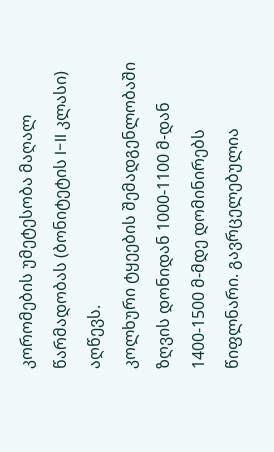კორომების უმეტესობა მაღალ წარმადობას (ბონიტეტის I-II კლასი) აღწევს.
კოლხური ტყეების შემადგენლობაში ზღვის დონიდან 1000-1100 მ-დან 1400-1500 მ-მდე დომინირებს წიფლნარი. გავრცელებულია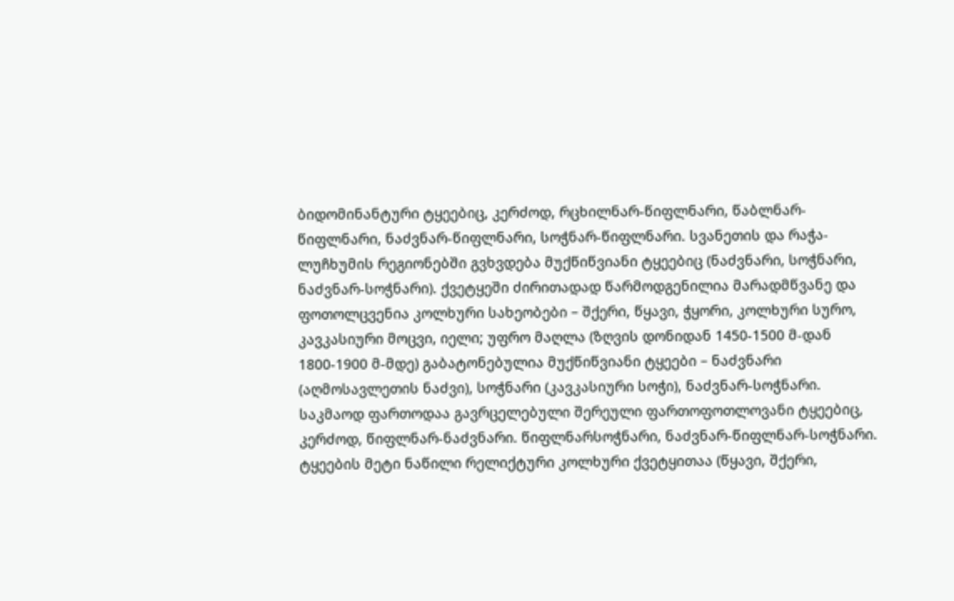ბიდომინანტური ტყეებიც, კერძოდ, რცხილნარ-წიფლნარი, წაბლნარ-წიფლნარი, ნაძვნარ-წიფლნარი, სოჭნარ-წიფლნარი. სვანეთის და რაჭა-ლუჩხუმის რეგიონებში გვხვდება მუქწიწვიანი ტყეებიც (ნაძვნარი, სოჭნარი, ნაძვნარ-სოჭნარი). ქვეტყეში ძირითადად წარმოდგენილია მარადმწვანე და ფოთოლცვენია კოლხური სახეობები – შქერი, წყავი, ჭყორი, კოლხური სურო, კავკასიური მოცვი, იელი; უფრო მაღლა (ზღვის დონიდან 1450-1500 მ-დან 1800-1900 მ-მდე) გაბატონებულია მუქწიწვიანი ტყეები – ნაძვნარი (აღმოსავლეთის ნაძვი), სოჭნარი (კავკასიური სოჭი), ნაძვნარ-სოჭნარი. საკმაოდ ფართოდაა გავრცელებული შერეული ფართოფოთლოვანი ტყეებიც, კერძოდ, წიფლნარ-ნაძვნარი. წიფლნარსოჭნარი, ნაძვნარ-წიფლნარ-სოჭნარი. ტყეების მეტი ნაწილი რელიქტური კოლხური ქვეტყითაა (წყავი, შქერი,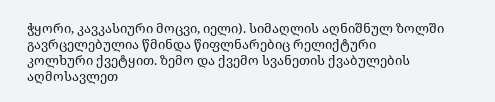ჭყორი, კავკასიური მოცვი, იელი). სიმაღლის აღნიშნულ ზოლში გავრცელებულია წმინდა წიფლნარებიც რელიქტური კოლხური ქვეტყით. ზემო და ქვემო სვანეთის ქვაბულების აღმოსავლეთ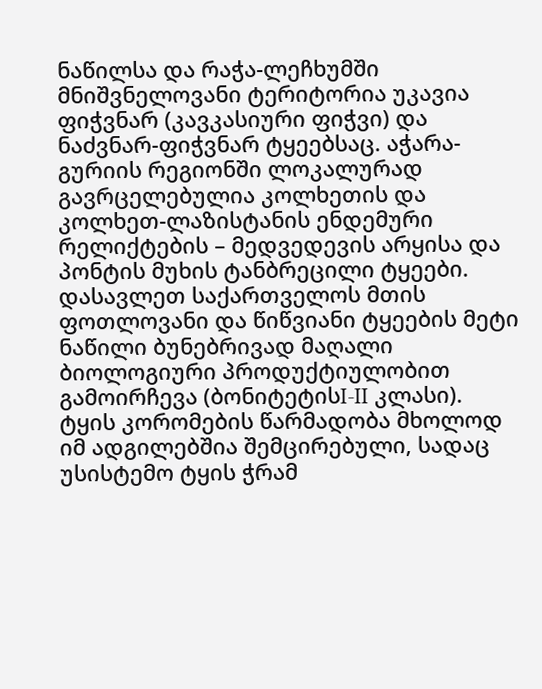ნაწილსა და რაჭა-ლეჩხუმში მნიშვნელოვანი ტერიტორია უკავია ფიჭვნარ (კავკასიური ფიჭვი) და ნაძვნარ-ფიჭვნარ ტყეებსაც. აჭარა-გურიის რეგიონში ლოკალურად გავრცელებულია კოლხეთის და კოლხეთ-ლაზისტანის ენდემური რელიქტების – მედვედევის არყისა და პონტის მუხის ტანბრეცილი ტყეები.
დასავლეთ საქართველოს მთის ფოთლოვანი და წიწვიანი ტყეების მეტი ნაწილი ბუნებრივად მაღალი ბიოლოგიური პროდუქტიულობით გამოირჩევა (ბონიტეტისI-II კლასი). ტყის კორომების წარმადობა მხოლოდ იმ ადგილებშია შემცირებული, სადაც უსისტემო ტყის ჭრამ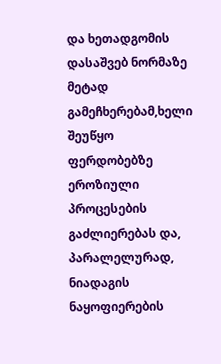და ხეთადგომის დასაშვებ ნორმაზე მეტად გამეჩხერებამ,ხელი შეუწყო ფერდობებზე ეროზიული პროცესების გაძლიერებას და, პარალელურად, ნიადაგის ნაყოფიერების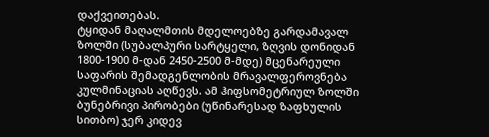დაქვეითებას.
ტყიდან მაღალმთის მდელოებზე გარდამავალ ზოლში (სუბალპური სარტყელი, ზღვის დონიდან 1800-1900 მ-დან 2450-2500 მ-მდე) მცენარეული საფარის შემადგენლობის მრავალფეროვნება კულმინაციას აღწევს. ამ ჰიფსომეტრიულ ზოლში ბუნებრივი პირობები (უწინარესად ზაფხულის სითბო) ჯერ კიდევ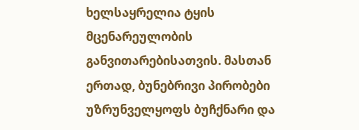ხელსაყრელია ტყის მცენარეულობის განვითარებისათვის. მასთან ერთად, ბუნებრივი პირობები უზრუნველყოფს ბუჩქნარი და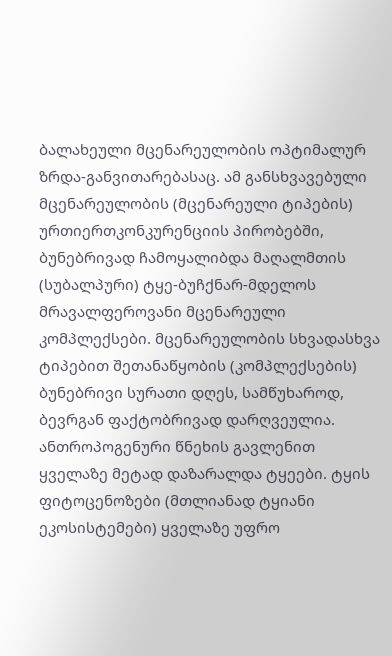ბალახეული მცენარეულობის ოპტიმალურ ზრდა-განვითარებასაც. ამ განსხვავებული მცენარეულობის (მცენარეული ტიპების) ურთიერთკონკურენციის პირობებში, ბუნებრივად ჩამოყალიბდა მაღალმთის (სუბალპური) ტყე-ბუჩქნარ-მდელოს მრავალფეროვანი მცენარეული კომპლექსები. მცენარეულობის სხვადასხვა ტიპებით შეთანაწყობის (კომპლექსების) ბუნებრივი სურათი დღეს, სამწუხაროდ, ბევრგან ფაქტობრივად დარღვეულია. ანთროპოგენური წნეხის გავლენით ყველაზე მეტად დაზარალდა ტყეები. ტყის ფიტოცენოზები (მთლიანად ტყიანი ეკოსისტემები) ყველაზე უფრო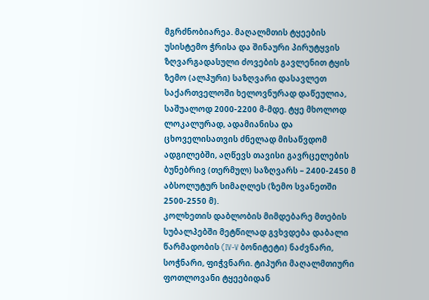მგრძნობიარეა. მაღალმთის ტყეების უსისტემო ჭრისა და შინაური პირუტყვის ზღვარგადასული ძოვების გავლენით ტყის ზემო (ალპური) საზღვარი დასავლეთ საქართველოში ხელოვნურად დაწეულია, საშუალოდ 2000-2200 მ-მდე. ტყე მხოლოდ ლოკალურად, ადამიანისა და ცხოველისათვის ძნელად მისაწვდომ ადგილებში, აღწევს თავისი გავრცელების ბუნებრივ (თერმულ) საზღვარს – 2400-2450 მ აბსოლუტურ სიმაღლეს (ზემო სვანეთში 2500-2550 მ).
კოლხეთის დაბლობის მიმდებარე მთების სუბალპებში მეტწილად გვხვდება დაბალი წარმადობის (IV-V ბონიტეტი) ნაძვნარი, სოჭნარი, ფიჭვნარი. ტიპური მაღალმთიური ფოთლოვანი ტყეებიდან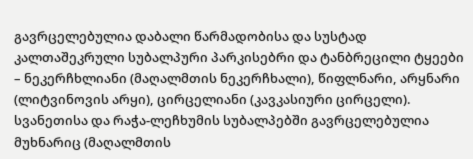გავრცელებულია დაბალი წარმადობისა და სუსტად კალთაშეკრული სუბალპური პარკისებრი და ტანბრეცილი ტყეები – ნეკერჩხლიანი (მაღალმთის ნეკერჩხალი), წიფლნარი, არყნარი (ლიტვინოვის არყი), ცირცელიანი (კავკასიური ცირცელი). სვანეთისა და რაჭა-ლეჩხუმის სუბალპებში გავრცელებულია მუხნარიც (მაღალმთის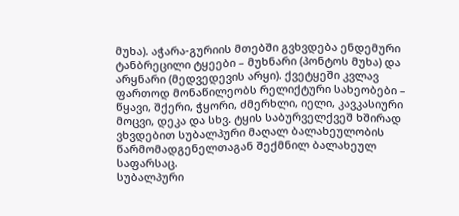მუხა). აჭარა-გურიის მთებში გვხვდება ენდემური ტანბრეცილი ტყეები – მუხნარი (პონტოს მუხა) და არყნარი (მედვედევის არყი). ქვეტყეში კვლავ ფართოდ მონაწილეობს რელიქტური სახეობები – წყავი, შქერი, ჭყორი, ძმერხლი, იელი, კავკასიური მოცვი, დეკა და სხვ. ტყის საბურველქვეშ ხშირად ვხვდებით სუბალპური მაღალ ბალახეულობის წარმომადგენელთაგან შექმნილ ბალახეულ საფარსაც.
სუბალპური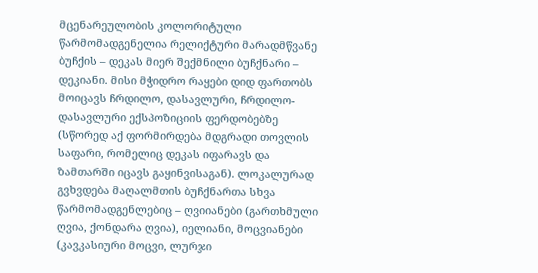მცენარეულობის კოლორიტული წარმომადგენელია რელიქტური მარადმწვანე ბუჩქის – დეკას მიერ შექმნილი ბუჩქნარი – დეკიანი. მისი მჭიდრო რაყები დიდ ფართობს მოიცავს ჩრდილო, დასავლური, ჩრდილო-დასავლური ექსპოზიციის ფერდობებზე (სწორედ აქ ფორმირდება მდგრადი თოვლის საფარი, რომელიც დეკას იფარავს და ზამთარში იცავს გაყინვისაგან). ლოკალურად გვხვდება მაღალმთის ბუჩქნართა სხვა წარმომადგენლებიც – ღვიიანები (გართხმული ღვია, ქონდარა ღვია), იელიანი, მოცვიანები (კავკასიური მოცვი, ლურჯი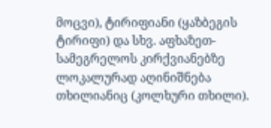მოცვი), ტირიფიანი (ყაზბეგის ტირიფი) და სხვ. აფხაზეთ-სამეგრელოს კირქვიანებზე ლოკალურად აღინიშნება თხილიანიც (კოლხური თხილი).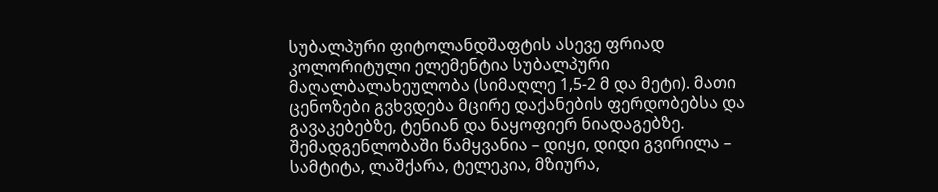სუბალპური ფიტოლანდშაფტის ასევე ფრიად კოლორიტული ელემენტია სუბალპური მაღალბალახეულობა (სიმაღლე 1,5-2 მ და მეტი). მათი ცენოზები გვხვდება მცირე დაქანების ფერდობებსა და გავაკებებზე, ტენიან და ნაყოფიერ ნიადაგებზე. შემადგენლობაში წამყვანია – დიყი, დიდი გვირილა – სამტიტა, ლაშქარა, ტელეკია, მზიურა,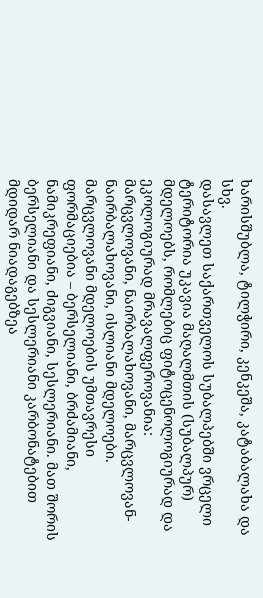ხარისშუბლა, ტილჭირი, კენკეშა, კატაბალახა და სხვ.
დასავლეთ საქართველოს სუბალპებში ვრცელი ტერიტორია უკავია მაღალმთის (სუბალპურ) მდელოებს, რომლებიც ფიტოცენოლოგიურად და ეკოლოგიურად მრავალფეროვანია: მარცვლოვანი, ნაირბალახოვანი, მარცვლოვან-ნაირბალახოვანი, ისლიანი მდელოები. მარცვლოვანი მდელოების უმთავრესი ფორმაციებია – ბერსელიანი, ბრძამიანი, ნამიკრეფიანი, ძიგვიანი, სესლერიანი. მათ შორის ბერსელიანი და სესლერიანი კარბონატებით მდიდარ ნიადაგებზეა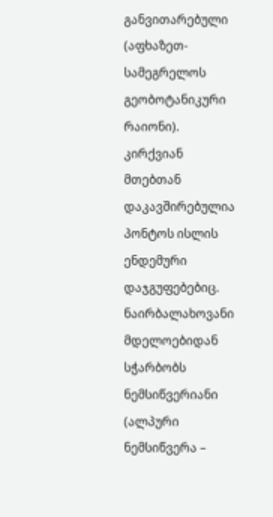განვითარებული (აფხაზეთ-სამეგრელოს გეობოტანიკური რაიონი). კირქვიან მთებთან დაკავშირებულია პონტოს ისლის ენდემური დაჯგუფებებიც. ნაირბალახოვანი მდელოებიდან სჭარბობს ნემსიწვერიანი (ალპური ნემსიწვერა –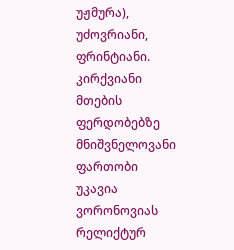უჟმურა), უძოვრიანი, ფრინტიანი. კირქვიანი მთების ფერდობებზე მნიშვნელოვანი ფართობი უკავია ვორონოვიას რელიქტურ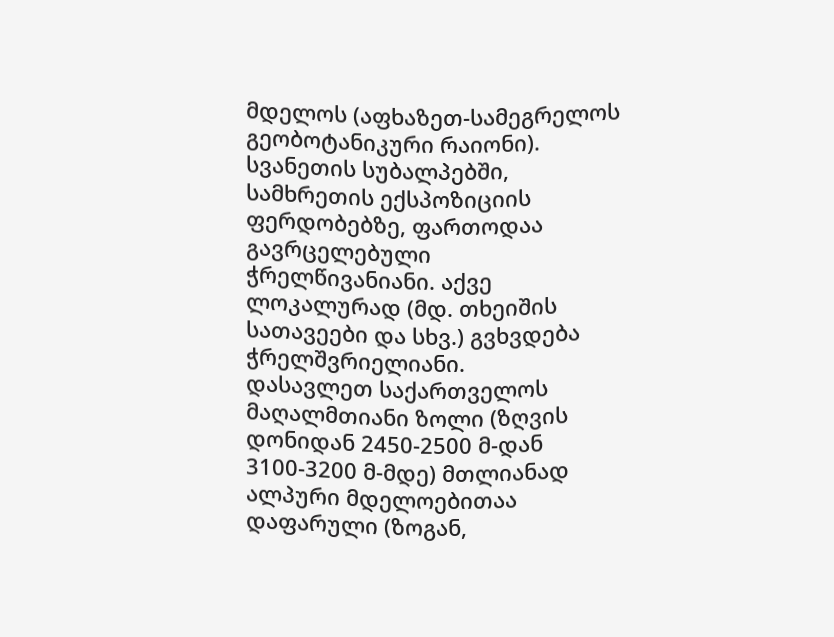მდელოს (აფხაზეთ-სამეგრელოს გეობოტანიკური რაიონი). სვანეთის სუბალპებში, სამხრეთის ექსპოზიციის ფერდობებზე, ფართოდაა გავრცელებული ჭრელწივანიანი. აქვე ლოკალურად (მდ. თხეიშის სათავეები და სხვ.) გვხვდება ჭრელშვრიელიანი.
დასავლეთ საქართველოს მაღალმთიანი ზოლი (ზღვის დონიდან 2450-2500 მ-დან 3100-3200 მ-მდე) მთლიანად ალპური მდელოებითაა დაფარული (ზოგან,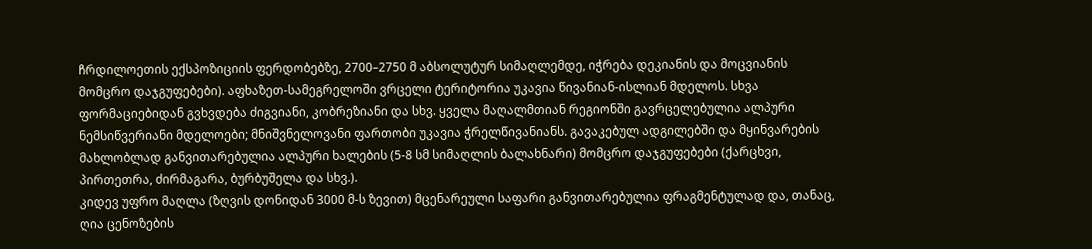ჩრდილოეთის ექსპოზიციის ფერდობებზე, 2700–2750 მ აბსოლუტურ სიმაღლემდე, იჭრება დეკიანის და მოცვიანის მომცრო დაჯგუფებები). აფხაზეთ-სამეგრელოში ვრცელი ტერიტორია უკავია წივანიან-ისლიან მდელოს. სხვა ფორმაციებიდან გვხვდება ძიგვიანი, კობრეზიანი და სხვ. ყველა მაღალმთიან რეგიონში გავრცელებულია ალპური ნემსიწვერიანი მდელოები; მნიშვნელოვანი ფართობი უკავია ჭრელწივანიანს. გავაკებულ ადგილებში და მყინვარების მახლობლად განვითარებულია ალპური ხალების (5-8 სმ სიმაღლის ბალახნარი) მომცრო დაჯგუფებები (ქარცხვი, პირთეთრა, ძირმაგარა, ბურბუშელა და სხვ.).
კიდევ უფრო მაღლა (ზღვის დონიდან 3000 მ-ს ზევით) მცენარეული საფარი განვითარებულია ფრაგმენტულად და, თანაც, ღია ცენოზების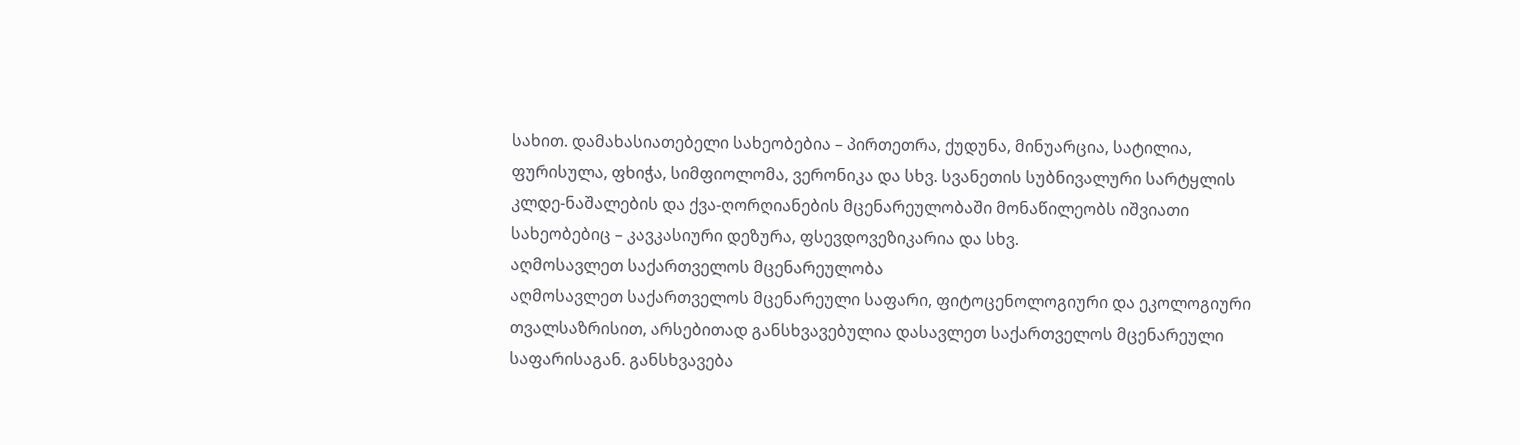სახით. დამახასიათებელი სახეობებია – პირთეთრა, ქუდუნა, მინუარცია, სატილია, ფურისულა, ფხიჭა, სიმფიოლომა, ვერონიკა და სხვ. სვანეთის სუბნივალური სარტყლის კლდე-ნაშალების და ქვა-ღორღიანების მცენარეულობაში მონაწილეობს იშვიათი სახეობებიც – კავკასიური დეზურა, ფსევდოვეზიკარია და სხვ.
აღმოსავლეთ საქართველოს მცენარეულობა
აღმოსავლეთ საქართველოს მცენარეული საფარი, ფიტოცენოლოგიური და ეკოლოგიური თვალსაზრისით, არსებითად განსხვავებულია დასავლეთ საქართველოს მცენარეული საფარისაგან. განსხვავება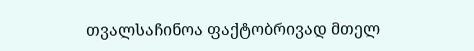თვალსაჩინოა ფაქტობრივად მთელ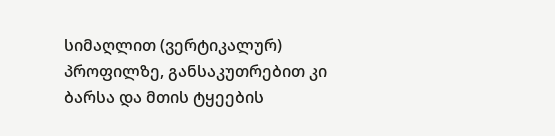სიმაღლით (ვერტიკალურ) პროფილზე, განსაკუთრებით კი ბარსა და მთის ტყეების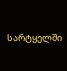სარტყელში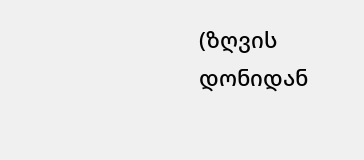(ზღვის დონიდან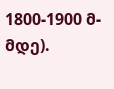1800-1900 მ-მდე).